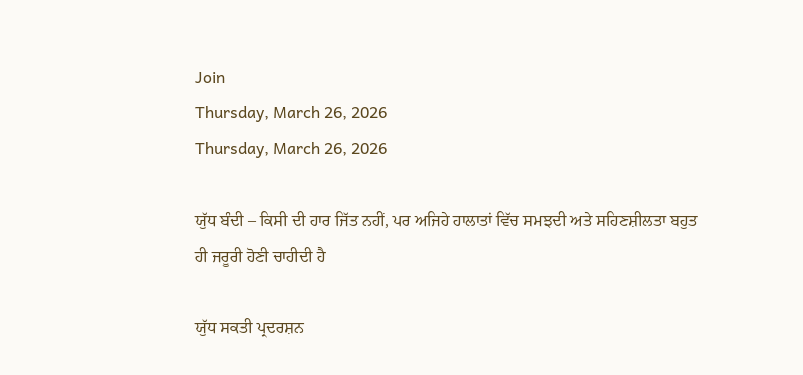Join
Thursday, March 26, 2026
Thursday, March 26, 2026

ਯੁੱਧ ਬੰਦੀ – ਕਿਸੀ ਦੀ ਹਾਰ ਜਿੱਤ ਨਹੀਂ, ਪਰ ਅਜਿਹੇ ਹਾਲਾਤਾਂ ਵਿੱਚ ਸਮਝਦੀ ਅਤੇ ਸਹਿਣਸ਼ੀਲਤਾ ਬਹੁਤ ਹੀ ਜਰੂਰੀ ਹੋਣੀ ਚਾਹੀਦੀ ਹੈ

ਯੁੱਧ ਸਕਤੀ ਪ੍ਰਦਰਸ਼ਨ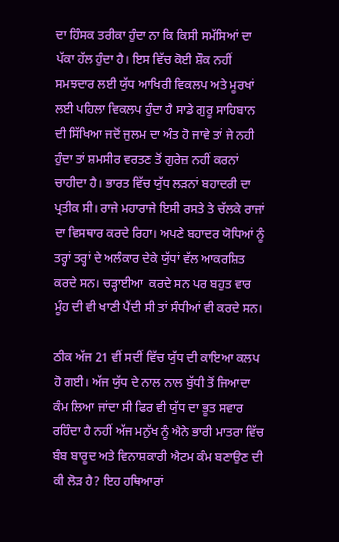ਦਾ ਹਿੰਸਕ ਤਰੀਕਾ ਹੁੰਦਾ ਨਾ ਕਿ ਕਿਸੀ ਸਮੱਸਿਆਂ ਦਾ ਪੱਕਾ ਹੱਲ ਹੁੰਦਾ ਹੈ। ਇਸ ਵਿੱਚ ਕੋਈ ਸ਼ੌਕ ਨਹੀਂ ਸਮਝਦਾਰ ਲਈ ਯੁੱਧ ਆਖਿਰੀ ਵਿਕਲਪ ਅਤੇ ਮੂਰਖਾਂ ਲਈ ਪਹਿਲਾ ਵਿਕਲਪ ਹੁੰਦਾ ਹੈ ਸਾਡੇ ਗੁਰੂ ਸਾਹਿਬਾਨ ਦੀ ਸਿੱਖਿਆ ਜਦੋਂ ਜੁਲਮ ਦਾ ਅੰਤ ਹੋ ਜਾਵੇ ਤਾਂ ਜੇ ਨਹੀ ਹੁੰਦਾ ਤਾਂ ਸ਼ਮਸੀਰ ਵਰਤਣ ਤੋਂ ਗੁਰੇਜ਼ ਨਹੀਂ ਕਰਨਾਂ ਚਾਹੀਦਾ ਹੈ। ਭਾਰਤ ਵਿੱਚ ਯੁੱਧ ਲੜਨਾਂ ਬਹਾਦਰੀ ਦਾ ਪ੍ਰਤੀਕ ਸੀ। ਰਾਜੇ ਮਹਾਰਾਜੇ ਇਸੀ ਰਸਤੇ ਤੇ ਚੱਲਕੇ ਰਾਜਾਂ ਦਾ ਵਿਸਥਾਰ ਕਰਦੇ ਰਿਹਾ। ਅਪਣੇ ਬਹਾਦਰ ਯੋਧਿਆਂ ਨੂੰ ਤਰ੍ਹਾਂ ਤਰ੍ਹਾਂ ਦੇ ਅਲੰਕਾਰ ਦੇਕੇ ਯੁੱਧਾਂ ਵੱਲ ਆਕਰਸ਼ਿਤ ਕਰਦੇ ਸਨ। ਚੜ੍ਹਾਈਆ  ਕਰਦੇ ਸਨ ਪਰ ਬਹੁਤ ਵਾਰ ਮੂੰਹ ਦੀ ਵੀ ਖਾਣੀ ਪੈਂਦੀ ਸੀ ਤਾਂ ਸੰਧੀਆਂ ਵੀ ਕਰਦੇ ਸਨ।

ਠੀਕ ਅੱਜ 21 ਵੀਂ ਸਦੀਂ ਵਿੱਚ ਯੁੱਧ ਦੀ ਕਾਇਆ ਕਲਪ ਹੋ ਗਈ। ਅੱਜ ਯੁੱਧ ਦੇ ਨਾਲ ਨਾਲ ਬੁੱਧੀ ਤੋਂ ਜਿਆਦਾ ਕੰਮ ਲਿਆ ਜਾਂਦਾ ਸੀ ਫਿਰ ਵੀ ਯੁੱਧ ਦਾ ਭੂਤ ਸਵਾਰ ਰਹਿੰਦਾ ਹੈ ਨਹੀਂ ਅੱਜ ਮਨੁੱਖ ਨੂੰ ਐਨੇ ਭਾਰੀ ਮਾਤਰਾ ਵਿੱਚ ਬੰਬ ਬਾਰੂਦ ਅਤੇ ਵਿਨਾਸ਼ਕਾਰੀ ਐਟਮ ਕੰਮ ਬਣਾਉਣ ਦੀ ਕੀ ਲੋੜ ਹੈ? ਇਹ ਹਥਿਆਰਾਂ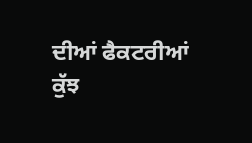ਦੀਆਂ ਫੈਕਟਰੀਆਂ ਕੁੱਝ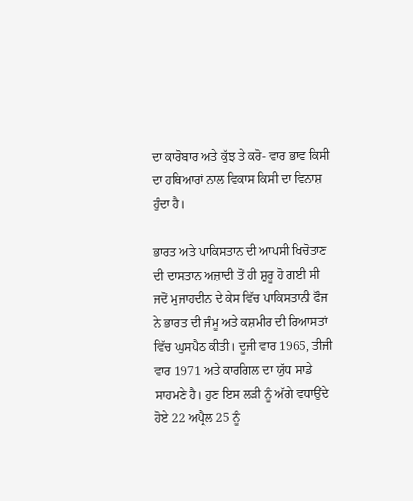ਦਾ ਕਾਰੋਬਾਰ ਅਤੇ ਕੁੱਝ ਤੇ ਕਰੋ- ਵਾਰ ਭਾਵ ਕਿਸੀ ਦਾ ਹਥਿਆਰਾਂ ਨਾਲ ਵਿਕਾਸ ਕਿਸੀ ਦਾ ਵਿਨਾਸ਼ ਹੁੰਦਾ ਹੈ।

ਭਾਰਤ ਅਤੇ ਪਾਕਿਸਤਾਨ ਦੀ ਆਪਸੀ ਖਿਚੋਤਾਣ ਦੀ ਦਾਸਤਾਨ ਅਜ਼ਾਦੀ ਤੋਂ ਹੀ ਸ਼ੁਰੂ ਹੋ ਗਈ ਸੀ ਜਦੋਂ ਮੁਜਾਹਦੀਨ ਦੇ ਕੇਸ ਵਿੱਚ ਪਾਕਿਸਤਾਨੀ ਫੌਜ ਨੇ ਭਾਰਤ ਦੀ ਜੰਮੂ ਅਤੇ ਕਸ਼ਮੀਰ ਦੀ ਰਿਆਸਤਾਂ ਵਿੱਚ ਘੁਸਪੈਠ ਕੀਤੀ। ਦੂਜੀ ਵਾਰ 1965, ਤੀਜੀ ਵਾਰ 1971 ਅਤੇ ਕਾਰਗਿਲ ਦਾ ਯੁੱਧ ਸਾਡੇ ਸਾਹਮਣੇ ਹੈ। ਹੁਣ ਇਸ ਲੜੀ ਨੂੰ ਅੱਗੇ ਵਧਾਉਂਦੇ ਹੋਏ 22 ਅਪ੍ਰੈਲ 25 ਨੂੰ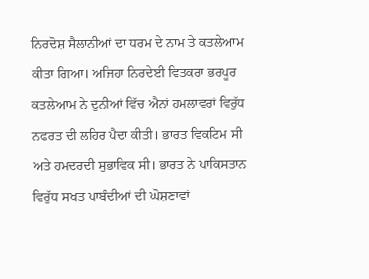ਨਿਰਦੋਸ਼ ਸੈਲਾਨੀਆਂ ਦਾ ਧਰਮ ਦੇ ਨਾਮ ਤੇ ਕਤਲੇਆਮ ਕੀਤਾ ਗਿਆ। ਅਜਿਹਾ ਨਿਰਦੇਈ ਵਿਤਕਰਾ ਭਰਪੂਰ ਕਤਲੇਆਮ ਨੇ ਦੁਨੀਆਂ ਵਿੱਚ ਐਨਾਂ ਹਮਲਾਵਰਾਂ ਵਿਰੁੱਧ ਨਫਰਤ ਦੀ ਲਹਿਰ ਪੈਦਾ ਕੀਤੀ। ਭਾਰਤ ਵਿਕਟਿਮ ਸੀ ਅਤੇ ਹਮਦਰਦੀ ਸੁਭਾਵਿਕ ਸੀ। ਭਾਰਤ ਨੇ ਪਾਕਿਸਤਾਨ ਵਿਰੁੱਧ ਸਖਤ ਪਾਬੰਦੀਆਂ ਦੀ ਘੋਸ਼ਣਾਵਾਂ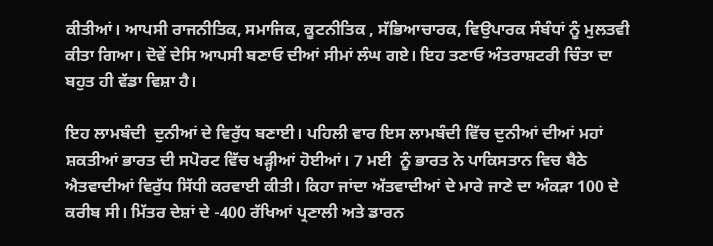ਕੀਤੀਆਂ। ਆਪਸੀ ਰਾਜਨੀਤਿਕ, ਸਮਾਜਿਕ, ਕੂਟਨੀਤਿਕ , ਸੱਭਿਆਚਾਰਕ, ਵਿਉਪਾਰਕ ਸੰਬੰਧਾਂ ਨੂੰ ਮੁਲਤਵੀ ਕੀਤਾ ਗਿਆ। ਦੋਵੇਂ ਦੇਸਿ ਆਪਸੀ ਬਣਾਓ ਦੀਆਂ ਸੀਮਾਂ ਲੰਘ ਗਏ। ਇਹ ਤਣਾਓ ਅੰਤਰਾਸ਼ਟਰੀ ਚਿੰਤਾ ਦਾ ਬਹੁਤ ਹੀ ਵੱਡਾ ਵਿਸ਼ਾ ਹੈ।

ਇਹ ਲਾਮਬੰਦੀ  ਦੁਨੀਆਂ ਦੇ ਵਿਰੁੱਧ ਬਣਾਈ। ਪਹਿਲੀ ਵਾਰ ਇਸ ਲਾਮਬੰਦੀ ਵਿੱਚ ਦੁਨੀਆਂ ਦੀਆਂ ਮਹਾਂ ਸ਼ਕਤੀਆਂ ਭਾਰਤ ਦੀ ਸਪੋਰਟ ਵਿੱਚ ਖੜ੍ਹੀਆਂ ਹੋਈਆਂ। 7 ਮਈ  ਨੂੰ ਭਾਰਤ ਨੇ ਪਾਕਿਸਤਾਨ ਵਿਚ ਬੈਠੇ ਐਤਵਾਦੀਆਂ ਵਿਰੁੱਧ ਸਿੱਧੀ ਕਰਵਾਈ ਕੀਤੀ। ਕਿਹਾ ਜਾਂਦਾ ਅੱਤਵਾਦੀਆਂ ਦੇ ਮਾਰੇ ਜਾਣੇ ਦਾ ਅੰਕੜਾ 100 ਦੇ ਕਰੀਬ ਸੀ। ਮਿੱਤਰ ਦੇਸ਼ਾਂ ਦੇ -400 ਰੱਖਿਆਂ ਪ੍ਰਣਾਲੀ ਅਤੇ ਡਾਰਨ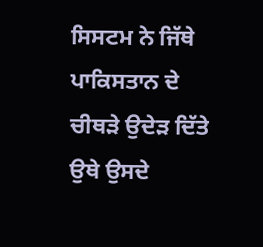ਸਿਸਟਮ ਨੇ ਜਿੱਥੇ ਪਾਕਿਸਤਾਨ ਦੇ ਚੀਥੜੇ ਉਦੇੜ ਦਿੱਤੇ ਉਥੇ ਉਸਦੇ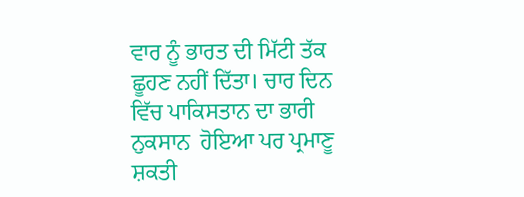ਵਾਰ ਨੂੰ ਭਾਰਤ ਦੀ ਮਿੱਟੀ ਤੱਕ ਛੂਹਣ ਨਹੀਂ ਦਿੱਤਾ। ਚਾਰ ਦਿਨ ਵਿੱਚ ਪਾਕਿਸਤਾਨ ਦਾ ਭਾਰੀ ਨੁਕਸਾਨ  ਹੋਇਆ ਪਰ ਪ੍ਰਮਾਣੂ ਸ਼ਕਤੀ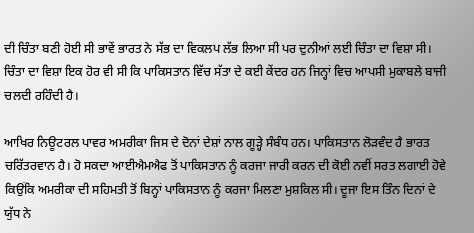ਦੀ ਚਿੰਤਾ ਬਣੀ ਹੋਈ ਸੀ ਭਾਵੇਂ ਭਾਰਤ ਨੇ ਸੱਭ ਦਾ ਵਿਕਲਪ ਲੱਭ ਲਿਆ ਸੀ ਪਰ ਦੁਨੀਆਂ ਲਈ ਚਿੰਤਾ ਦਾ ਵਿਸ਼ਾ ਸੀ। ਚਿੰਤਾ ਦਾ ਵਿਸ਼ਾ ਇਕ ਹੋਰ ਵੀ ਸੀ ਕਿ ਪਾਕਿਸਤਾਨ ਵਿੱਚ ਸੱਤਾ ਦੇ ਕਈ ਕੇਂਦਰ ਹਨ ਜਿਨ੍ਹਾਂ ਵਿਚ ਆਪਸੀ ਮੁਕਾਬਲੇ ਬਾਜੀ ਚਲਦੀ ਰਹਿੰਦੀ ਹੈ।

ਆਖਿਰ ਨਿਊਟਰਲ ਪਾਵਰ ਅਮਰੀਕਾ ਜਿਸ ਦੇ ਦੋਨਾਂ ਦੇਸ਼ਾਂ ਨਾਲ ਗੂੜ੍ਹੇ ਸੰਬੰਧ ਹਨ। ਪਾਕਿਸਤਾਨ ਲੋੜਵੰਦ ਹੈ ਭਾਰਤ ਚਰਿੱਤਰਵਾਨ ਹੈ। ਹੋ ਸਕਦਾ ਆਈਐਮਐਫ ਤੋਂ ਪਾਕਿਸਤਾਨ ਨੂੰ ਕਰਜਾ ਜਾਰੀ ਕਰਨ ਦੀ ਕੋਈ ਨਵੀਂ ਸਰਤ ਲਗਾਈ ਹੋਵੇ ਕਿਉਂਕਿ ਅਮਰੀਕਾ ਦੀ ਸਹਿਮਤੀ ਤੋਂ ਬਿਨ੍ਹਾਂ ਪਾਕਿਸਤਾਨ ਨੂੰ ਕਰਜਾ ਮਿਲਣਾ ਮੁਸ਼ਕਿਲ ਸੀ। ਦੂਜਾ ਇਸ ਤਿੰਨ ਦਿਨਾਂ ਦੇ ਯੁੱਧ ਨੇ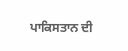ਪਾਕਿਸਤਾਨ ਦੀ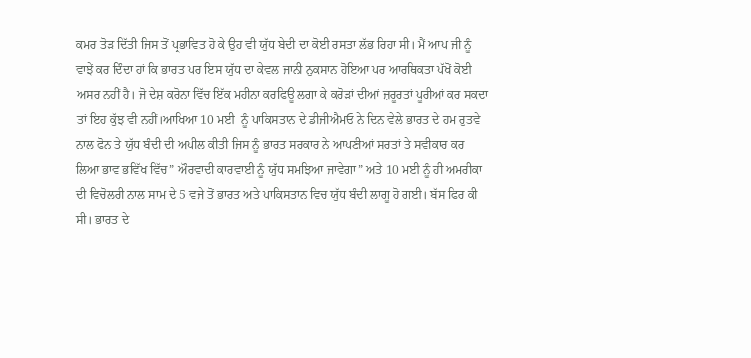ਕਮਰ ਤੋੜ ਦਿੱਤੀ ਜਿਸ ਤੋਂ ਪ੍ਰਭਾਵਿਤ ਹੋ ਕੇ ਉਹ ਵੀ ਯੁੱਧ ਬੇਦੀ ਦਾ ਕੋਈ ਰਸਤਾ ਲੱਭ ਰਿਹਾ ਸੀ। ਮੈਂ ਆਪ ਜੀ ਨੂੰ ਵਾਝੇਂ ਕਰ ਦਿੰਦਾ ਹਾਂ ਕਿ ਭਾਰਤ ਪਰ ਇਸ ਯੁੱਧ ਦਾ ਕੇਵਲ ਜਾਨੀ ਨੁਕਸਾਨ ਹੋਇਆ ਪਰ ਆਰਥਿਕਤਾ ਪੱਖੋਂ ਕੋਈ ਅਸਰ ਨਹੀਂ ਹੈ। ਜੋ ਦੇਸ਼ ਕਰੋਨਾ ਵਿੱਚ ਇੱਕ ਮਹੀਨਾ ਕਰਫਿਊ ਲਗਾ ਕੇ ਕਰੋੜਾਂ ਦੀਆਂ ਜ਼ਰੂਰਤਾਂ ਪੂਰੀਆਂ ਕਰ ਸਕਦਾ ਤਾਂ ਇਹ ਕੁੱਝ ਵੀ ਨਹੀਂ।ਆਖਿਆ 10 ਮਈ  ਨੂੰ ਪਾਕਿਸਤਾਨ ਦੇ ਡੀਜੀਐਮਓ ਨੇ ਦਿਨ ਵੇਲੇ ਭਾਰਤ ਦੇ ਹਮ ਰੁਤਵੇ ਨਾਲ ਫੋਨ ਤੇ ਯੁੱਧ ਬੰਦੀ ਦੀ ਅਪੀਲ ਕੀਤੀ ਜਿਸ ਨੂੰ ਭਾਰਤ ਸਰਕਾਰ ਨੇ ਆਪਣੀਆਂ ਸਰਤਾਂ ਤੇ ਸਵੀਕਾਰ ਕਰ ਲਿਆ ਭਾਵ ਭਵਿੱਖ ਵਿੱਚ” ਔਰਵਾਦੀ ਕਾਰਵਾਈ ਨੂੰ ਯੁੱਧ ਸਮਝਿਆ ਜਾਵੇਗਾ” ਅਤੇ 10 ਮਈ ਨੂੰ ਹੀ ਅਮਰੀਕਾ ਦੀ ਵਿਚੋਲਰੀ ਨਾਲ ਸਾਮ ਦੇ 5 ਵਜੇ ਤੋਂ ਭਾਰਤ ਅਤੇ ਪਾਕਿਸਤਾਨ ਵਿਚ ਯੁੱਧ ਬੰਦੀ ਲਾਗੂ ਹੋ ਗਈ। ਬੱਸ ਫਿਰ ਕੀ ਸੀ। ਭਾਰਤ ਦੇ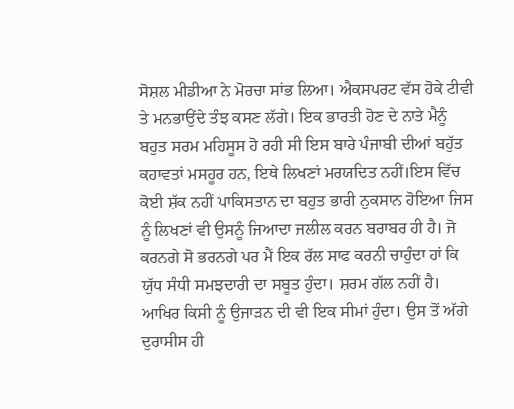ਸੋਸ਼ਲ ਮੀਡੀਆ ਨੇ ਮੋਰਚਾ ਸਾਂਭ ਲਿਆ। ਐਕਸਪਰਟ ਵੱਸ ਹੋਕੇ ਟੀਵੀ ਤੇ ਮਨਭਾਉਂਦੇ ਤੰਝ ਕਸਣ ਲੱਗੇ। ਇਕ ਭਾਰਤੀ ਹੋਣ ਦੇ ਨਾਤੇ ਮੈਨੂੰ ਬਹੁਤ ਸਰਮ ਮਹਿਸੂਸ ਹੋ ਰਹੀ ਸੀ ਇਸ ਬਾਰੇ ਪੰਜਾਬੀ ਦੀਆਂ ਬਹੁੱਤ ਕਹਾਵਤਾਂ ਮਸਹੂਰ ਹਨ, ਇਥੇ ਲਿਖਣਾਂ ਮਰਯਦਿਤ ਨਹੀਂ।ਇਸ ਵਿੱਚ ਕੋਈ ਸ਼ੱਕ ਨਹੀਂ ਪਾਕਿਸਤਾਨ ਦਾ ਬਹੁਤ ਭਾਰੀ ਨੁਕਸਾਨ ਹੋਇਆ ਜਿਸ ਨੂੰ ਲਿਖਣਾਂ ਵੀ ਉਸਨੂੰ ਜਿਆਦਾ ਜਲੀਲ ਕਰਨ ਬਰਾਬਰ ਹੀ ਹੈ। ਜੋ ਕਰਨਗੇ ਸੋ ਭਰਨਗੇ ਪਰ ਮੈਂ ਇਕ ਰੱਲ ਸਾਫ ਕਰਨੀ ਚਾਹੁੰਦਾ ਹਾਂ ਕਿ ਯੁੱਧ ਸੰਧੀ ਸਮਝਦਾਰੀ ਦਾ ਸਬੂਤ ਹੁੰਦਾ। ਸ਼ਰਮ ਗੱਲ ਨਹੀਂ ਹੈ। ਆਖਿਰ ਕਿਸੀ ਨੂੰ ਉਜਾੜਨ ਦੀ ਵੀ ਇਕ ਸੀਮਾਂ ਹੁੰਦਾ। ਉਸ ਤੋਂ ਅੱਗੇ ਦੁਰਾਸੀਸ ਹੀ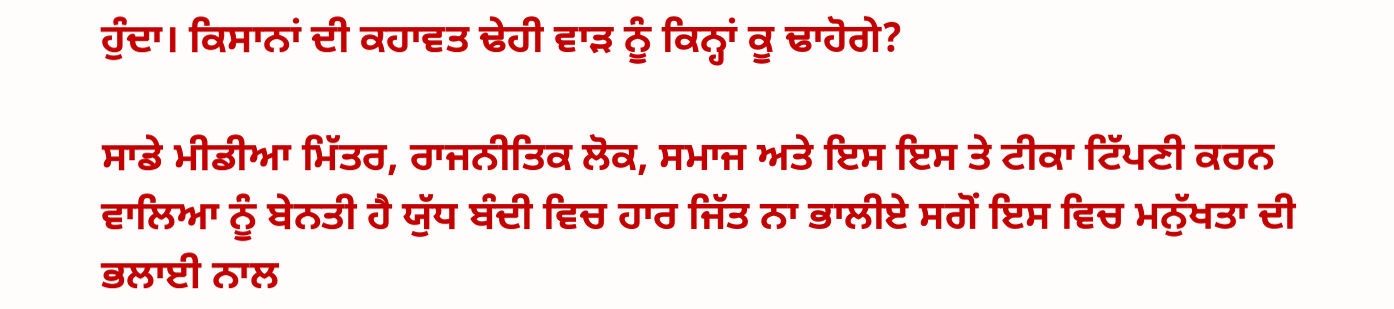ਹੁੰਦਾ। ਕਿਸਾਨਾਂ ਦੀ ਕਹਾਵਤ ਢੇਹੀ ਵਾੜ ਨੂੰ ਕਿਨ੍ਹਾਂ ਕੂ ਢਾਹੋਗੇ?

ਸਾਡੇ ਮੀਡੀਆ ਮਿੱਤਰ, ਰਾਜਨੀਤਿਕ ਲੋਕ, ਸਮਾਜ ਅਤੇ ਇਸ ਇਸ ਤੇ ਟੀਕਾ ਟਿੱਪਣੀ ਕਰਨ ਵਾਲਿਆ ਨੂੰ ਬੇਨਤੀ ਹੈ ਯੁੱਧ ਬੰਦੀ ਵਿਚ ਹਾਰ ਜਿੱਤ ਨਾ ਭਾਲੀਏ ਸਗੋਂ ਇਸ ਵਿਚ ਮਨੁੱਖਤਾ ਦੀ ਭਲਾਈ ਨਾਲ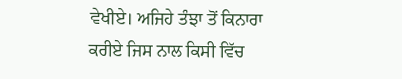ਵੇਖੀਏ। ਅਜਿਹੇ ਤੰਝਾ ਤੋਂ ਕਿਨਾਰਾ ਕਰੀਏ ਜਿਸ ਨਾਲ ਕਿਸੀ ਵਿੱਚ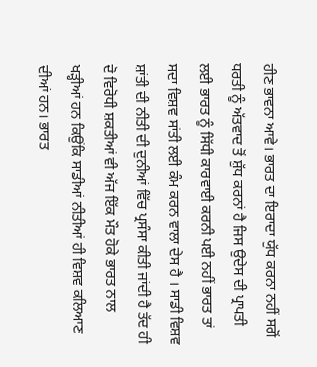ਹੀਣ ਭਾਵਨਾ ਆਵੇ। ਭਾਰਤ ਦਾ ਇਰਾਦਾ ਯੁੱਧ ਕਰਨਾ ਨਹੀਂ ਸਗੋਂ ਧਰਤੀ ਨੂੰ ਅੱਤਵਾਦ ਤੋਂ ਸ਼ੁੱਧ ਕਰਨਾਂ ਹੈ ਜਿਸ ਉਦੇਸ ਦੀ ਪ੍ਰਾਪਤੀ ਲਈ ਭਾਰਤ ਨੂੰ ਸਿੱਧੀ ਕਾਰਵਾਈ ਕਰਨੀ ਪਈ ਨਹੀਂ ਭਾਰਤ ਤਾਂ ਸਦਾ ਵਿਸ਼ਵ ਸਾਂਤੀ ਲਈ ਕੰਮ ਕਰਨ ਵਾਲਾ ਦੇਸ ਹੈ । ਸਾਡੀ ਵਿਸ਼ਵ ਸ਼ਾਂਤੀ ਦੀ ਨੀਤੀ ਦੀ ਦੁਨੀਆਂ ਵਿੱਚ ਪ੍ਰਸੰਸਾ ਕੀਤੀ ਜਾਂਦੀ ਹੈ ਤੱਦ ਹੀ ਦੋ ਵਿਰੋਧੀ ਸ਼ਕਤੀਆਂ ਵੀ ਅੱਜ ਇੱਕ ਮੌਤ ਹੋਕੇ ਭਾਰਤ ਨਾਲ ਖੜ੍ਹੀਆਂ ਹਨ ਕਿਉਂਕਿ ਸਾਡੀਆਂ ਨੀਤੀਆਂ ਹੀ ਵਿਸ਼ਵ ਕਲਿਆਣ ਦੀਆਂ ਹਨ। ਭਾਰਤ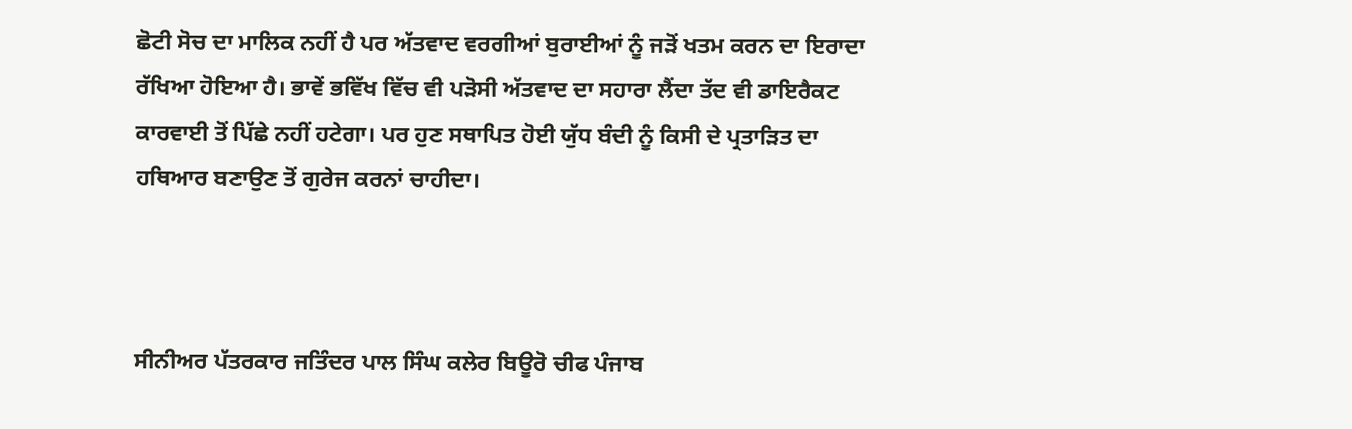ਛੋਟੀ ਸੋਚ ਦਾ ਮਾਲਿਕ ਨਹੀਂ ਹੈ ਪਰ ਅੱਤਵਾਦ ਵਰਗੀਆਂ ਬੁਰਾਈਆਂ ਨੂੰ ਜੜੋਂ ਖਤਮ ਕਰਨ ਦਾ ਇਰਾਦਾ ਰੱਖਿਆ ਹੋਇਆ ਹੈ। ਭਾਵੇਂ ਭਵਿੱਖ ਵਿੱਚ ਵੀ ਪੜੋਸੀ ਅੱਤਵਾਦ ਦਾ ਸਹਾਰਾ ਲੈਂਦਾ ਤੱਦ ਵੀ ਡਾਇਰੈਕਟ ਕਾਰਵਾਈ ਤੋਂ ਪਿੱਛੇ ਨਹੀਂ ਹਟੇਗਾ। ਪਰ ਹੁਣ ਸਥਾਪਿਤ ਹੋਈ ਯੁੱਧ ਬੰਦੀ ਨੂੰ ਕਿਸੀ ਦੇ ਪ੍ਰਤਾੜਿਤ ਦਾ ਹਥਿਆਰ ਬਣਾਉਣ ਤੋਂ ਗੁਰੇਜ ਕਰਨਾਂ ਚਾਹੀਦਾ।



ਸੀਨੀਅਰ ਪੱਤਰਕਾਰ ਜਤਿੰਦਰ ਪਾਲ ਸਿੰਘ ਕਲੇਰ ਬਿਊਰੋ ਚੀਫ ਪੰਜਾਬ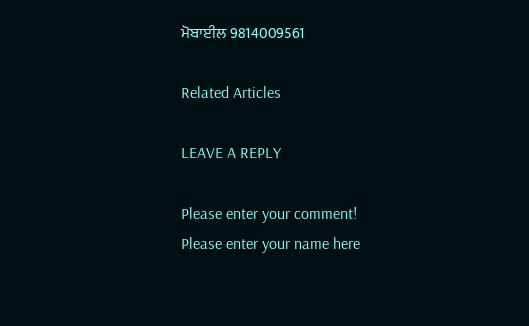ਮੋਬਾਈਲ 9814009561

Related Articles

LEAVE A REPLY

Please enter your comment!
Please enter your name here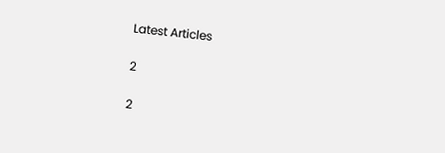Latest Articles

2

2